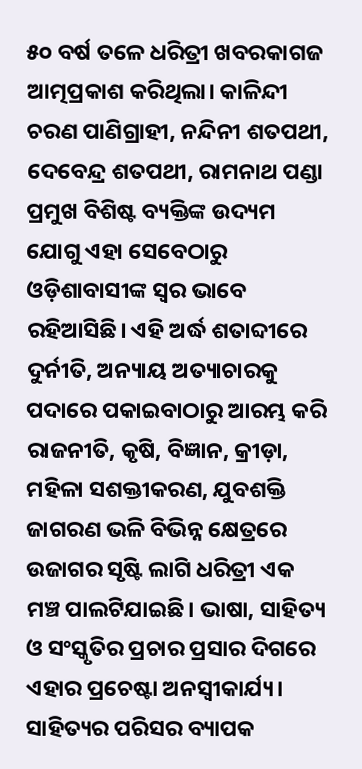୫୦ ବର୍ଷ ତଳେ ଧରିତ୍ରୀ ଖବରକାଗଜ ଆତ୍ମପ୍ରକାଶ କରିଥିଲା। କାଳିନ୍ଦୀ ଚରଣ ପାଣିଗ୍ରାହୀ, ନନ୍ଦିନୀ ଶତପଥୀ, ଦେବେନ୍ଦ୍ର ଶତପଥୀ, ରାମନାଥ ପଣ୍ଡା ପ୍ରମୁଖ ବିଶିଷ୍ଟ ବ୍ୟକ୍ତିଙ୍କ ଉଦ୍ୟମ ଯୋଗୁ ଏହା ସେବେଠାରୁ ଓଡ଼ିଶାବାସୀଙ୍କ ସ୍ୱର ଭାବେ ରହିଆସିଛି। ଏହି ଅର୍ଦ୍ଧ ଶତାବ୍ଦୀରେ ଦୁର୍ନୀତି, ଅନ୍ୟାୟ ଅତ୍ୟାଚାରକୁ ପଦାରେ ପକାଇବାଠାରୁ ଆରମ୍ଭ କରି ରାଜନୀତି, କୃଷି, ବିଜ୍ଞାନ, କ୍ରୀଡ଼ା, ମହିଳା ସଶକ୍ତୀକରଣ, ଯୁବଶକ୍ତି ଜାଗରଣ ଭଳି ବିଭିନ୍ନ କ୍ଷେତ୍ରରେ ଉଜାଗର ସୃଷ୍ଟି ଲାଗି ଧରିତ୍ରୀ ଏକ ମଞ୍ଚ ପାଲଟିଯାଇଛି। ଭାଷା, ସାହିତ୍ୟ ଓ ସଂସ୍କୃତିର ପ୍ରଚାର ପ୍ରସାର ଦିଗରେ ଏହାର ପ୍ରଚେଷ୍ଟା ଅନସ୍ବୀକାର୍ଯ୍ୟ। ସାହିତ୍ୟର ପରିସର ବ୍ୟାପକ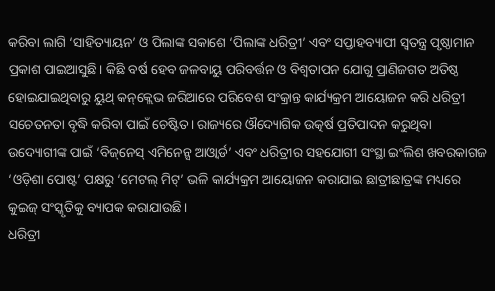କରିବା ଲାଗି ‘ସାହିତ୍ୟାୟନ’ ଓ ପିଲାଙ୍କ ସକାଶେ ‘ପିଲାଙ୍କ ଧରିତ୍ରୀ’ ଏବଂ ସପ୍ତାହବ୍ୟାପୀ ସ୍ୱତନ୍ତ୍ର ପୃଷ୍ଠାମାନ ପ୍ରକାଶ ପାଇଆସୁଛି। କିଛି ବର୍ଷ ହେବ ଜଳବାୟୁ ପରିବର୍ତ୍ତନ ଓ ବିଶ୍ୱତାପନ ଯୋଗୁ ପ୍ରାଣିଜଗତ ଅତିଷ୍ଠ ହୋଇଯାଇଥିବାରୁ ୟୁଥ୍‌ କନ୍‌କ୍ଲେଭ ଜରିଆରେ ପରିବେଶ ସଂକ୍ରାନ୍ତ କାର୍ଯ୍ୟକ୍ରମ ଆୟୋଜନ କରି ଧରିତ୍ରୀ ସଚେତନତା ବୃଦ୍ଧି କରିବା ପାଇଁ ଚେଷ୍ଟିତ। ରାଜ୍ୟରେ ଔଦ୍ୟୋଗିକ ଉତ୍କର୍ଷ ପ୍ରତିପାଦନ କରୁଥିବା ଉଦ୍ୟୋଗୀଙ୍କ ପାଇଁ ‘ବିଜ୍‌ନେସ୍‌ ଏମିନେନ୍ସ ଆଓ୍ବାର୍ଡ’ ଏବଂ ଧରିତ୍ରୀର ସହଯୋଗୀ ସଂସ୍ଥା ଇଂଲିଶ ଖବରକାଗଜ ‘ଓଡ଼ିଶା ପୋଷ୍ଟ’ ପକ୍ଷରୁ ‘ମେଟଲ୍‌ ମିଟ୍‌’ ଭଳି କାର୍ଯ୍ୟକ୍ରମ ଆୟୋଜନ କରାଯାଇ ଛାତ୍ରୀଛାତ୍ରଙ୍କ ମଧ୍ୟରେ କୁଇଜ୍‌ ସଂସ୍କୃତିକୁ ବ୍ୟାପକ କରାଯାଉଛି।
ଧରିତ୍ରୀ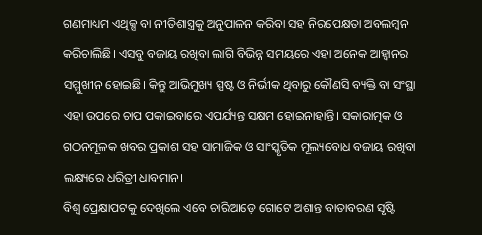ଗଣମାଧ୍ୟମ ଏଥିକ୍ସ ବା ନୀତିଶାସ୍ତ୍ରକୁ ଅନୁପାଳନ କରିବା ସହ ନିରପେକ୍ଷତା ଅବଲମ୍ବନ କରିଚାଲିଛି। ଏସବୁ ବଜାୟ ରଖିବା ଲାଗି ବିଭିନ୍ନ ସମୟରେ ଏହା ଅନେକ ଆହ୍ବାନର ସମ୍ମୁଖୀନ ହୋଇଛି। କିନ୍ତୁ ଆଭିମୁଖ୍ୟ ସ୍ପଷ୍ଟ ଓ ନିର୍ଭୀକ ଥିବାରୁ କୌଣସି ବ୍ୟକ୍ତି ବା ସଂସ୍ଥା ଏହା ଉପରେ ଚାପ ପକାଇବାରେ ଏପର୍ଯ୍ୟନ୍ତ ସକ୍ଷମ ହୋଇନାହାନ୍ତି। ସକାରାତ୍ମକ ଓ ଗଠନମୂଳକ ଖବର ପ୍ରକାଶ ସହ ସାମାଜିକ ଓ ସାଂସ୍କୃତିକ ମୂଲ୍ୟବୋଧ ବଜାୟ ରଖିବା ଲକ୍ଷ୍ୟରେ ଧରିତ୍ରୀ ଧାବମାନ।
ବିଶ୍ୱ ପ୍ରେକ୍ଷାପଟକୁ ଦେଖିଲେ ଏବେ ଚାରିଆଡ଼େ ଗୋଟେ ଅଶାନ୍ତ ବାତାବରଣ ସୃଷ୍ଟି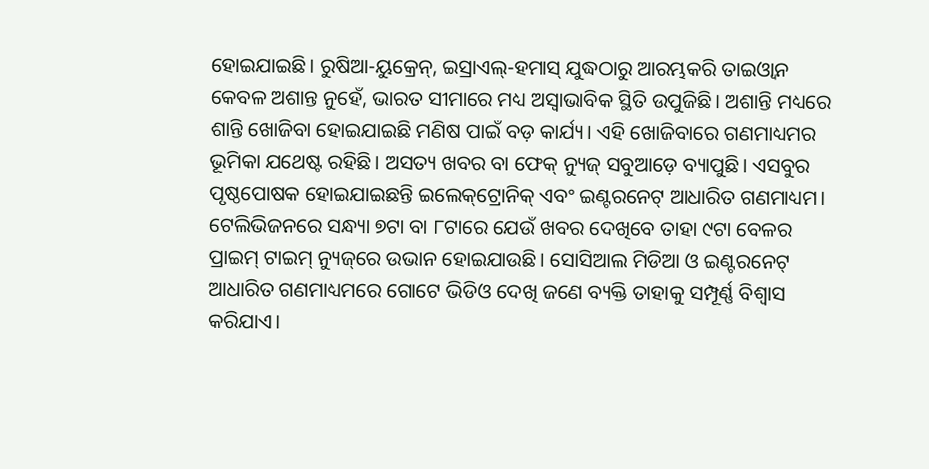ହୋଇଯାଇଛି। ରୁଷିଆ-ୟୁକ୍ରେନ୍‌, ଇସ୍ରାଏଲ୍‌-ହମାସ୍‌ ଯୁଦ୍ଧଠାରୁ ଆରମ୍ଭକରି ତାଇଓ୍ବାନ କେବଳ ଅଶାନ୍ତ ନୁହେଁ, ଭାରତ ସୀମାରେ ମଧ୍ୟ ଅସ୍ୱାଭାବିକ ସ୍ଥିତି ଉପୁଜିଛି। ଅଶାନ୍ତି ମଧ୍ୟରେ ଶାନ୍ତି ଖୋଜିବା ହୋଇଯାଇଛି ମଣିଷ ପାଇଁ ବଡ଼ କାର୍ଯ୍ୟ। ଏହି ଖୋଜିବାରେ ଗଣମାଧ୍ୟମର ଭୂମିକା ଯଥେଷ୍ଟ ରହିଛି। ଅସତ୍ୟ ଖବର ବା ଫେକ୍‌ ନ୍ୟୁଜ୍‌ ସବୁଆଡ଼େ ବ୍ୟାପୁଛି। ଏସବୁର ପୃଷ୍ଠପୋଷକ ହୋଇଯାଇଛନ୍ତି ଇଲେକ୍‌ଟ୍ରୋନିକ୍‌ ଏବଂ ଇଣ୍ଟରନେଟ୍‌ ଆଧାରିତ ଗଣମାଧ୍ୟମ। ଟେଲିଭିଜନରେ ସନ୍ଧ୍ୟା ୭ଟା ବା ୮ଟାରେ ଯେଉଁ ଖବର ଦେଖିବେ ତାହା ୯ଟା ବେଳର ପ୍ରାଇମ୍‌ ଟାଇମ୍‌ ନ୍ୟୁଜ୍‌ରେ ଉଭାନ ହୋଇଯାଉଛି। ସୋସିଆଲ ମିଡିଆ ଓ ଇଣ୍ଟରନେଟ୍‌ ଆଧାରିତ ଗଣମାଧ୍ୟମରେ ଗୋଟେ ଭିଡିଓ ଦେଖି ଜଣେ ବ୍ୟକ୍ତି ତାହାକୁ ସମ୍ପୂର୍ଣ୍ଣ ବିଶ୍ୱାସ କରିଯାଏ।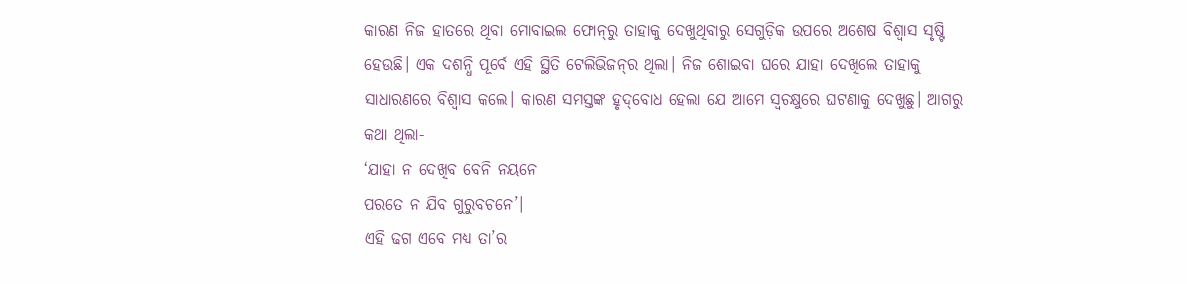କାରଣ ନିଜ ହାତରେ ଥିବା ମୋବାଇଲ ଫୋନ୍‌ରୁ ତାହାକୁ ଦେଖୁଥିବାରୁ ସେଗୁଡ଼ିକ ଉପରେ ଅଶେଷ ବିଶ୍ୱାସ ସୃଷ୍ଟି ହେଉଛି। ଏକ ଦଶନ୍ଧି ପୂର୍ବେ ଏହି ସ୍ଥିତି ଟେଲିଭିଜନ୍‌ର ଥିଲା। ନିଜ ଶୋଇବା ଘରେ ଯାହା ଦେଖିଲେ ତାହାକୁ ସାଧାରଣରେ ବିଶ୍ୱାସ କଲେ। କାରଣ ସମସ୍ତଙ୍କ ହୃଦ୍‌ବୋଧ ହେଲା ଯେ ଆମେ ସ୍ଵଚକ୍ଷୁରେ ଘଟଣାକୁ ଦେଖୁଛୁ। ଆଗରୁ କଥା ଥିଲା-
‘ଯାହା ନ ଦେଖିବ ବେନି ନୟନେ
ପରତେ ନ ଯିବ ଗୁରୁବଚନେ’।
ଏହି ଢଗ ଏବେ ମଧ୍ୟ ତା’ର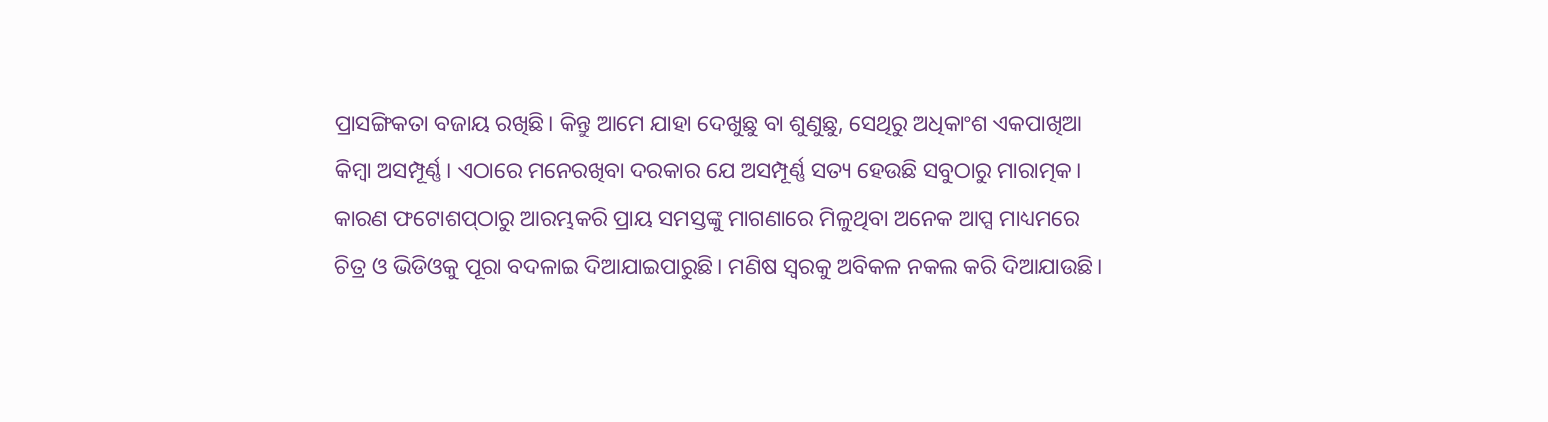ପ୍ରାସଙ୍ଗିକତା ବଜାୟ ରଖିଛି। କିନ୍ତୁ ଆମେ ଯାହା ଦେଖୁଛୁ ବା ଶୁଣୁଛୁ, ସେଥିରୁ ଅଧିକାଂଶ ଏକପାଖିଆ କିମ୍ବା ଅସମ୍ପୂର୍ଣ୍ଣ। ଏଠାରେ ମନେରଖିବା ଦରକାର ଯେ ଅସମ୍ପୂର୍ଣ୍ଣ ସତ୍ୟ ହେଉଛି ସବୁଠାରୁ ମାରାତ୍ମକ। କାରଣ ଫଟୋଶପ୍‌ଠାରୁ ଆରମ୍ଭକରି ପ୍ରାୟ ସମସ୍ତଙ୍କୁ ମାଗଣାରେ ମିଳୁଥିବା ଅନେକ ଆପ୍ସ ମାଧ୍ୟମରେ ଚିତ୍ର ଓ ଭିଡିଓକୁ ପୂରା ବଦଳାଇ ଦିଆଯାଇପାରୁଛି। ମଣିଷ ସ୍ବରକୁ ଅବିକଳ ନକଲ କରି ଦିଆଯାଉଛି।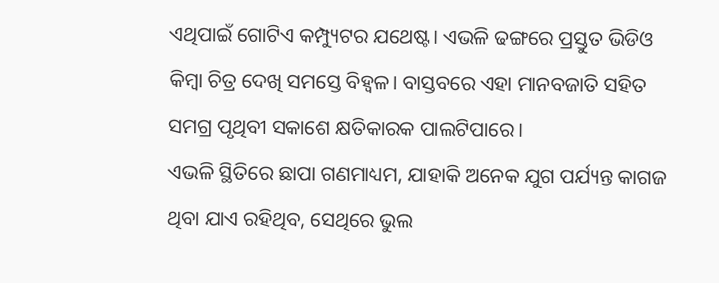ଏଥିପାଇଁ ଗୋଟିଏ କମ୍ପ୍ୟୁଟର ଯଥେଷ୍ଟ। ଏଭଳି ଢଙ୍ଗରେ ପ୍ରସ୍ତୁତ ଭିଡିଓ କିମ୍ବା ଚିତ୍ର ଦେଖି ସମସ୍ତେ ବିହ୍ବଳ। ବାସ୍ତବରେ ଏହା ମାନବଜାତି ସହିତ ସମଗ୍ର ପୃଥିବୀ ସକାଶେ କ୍ଷତିକାରକ ପାଲଟିପାରେ।
ଏଭଳି ସ୍ଥିତିରେ ଛାପା ଗଣମାଧ୍ୟମ, ଯାହାକି ଅନେକ ଯୁଗ ପର୍ଯ୍ୟନ୍ତ କାଗଜ ଥିବା ଯାଏ ରହିଥିବ, ସେଥିରେ ଭୁଲ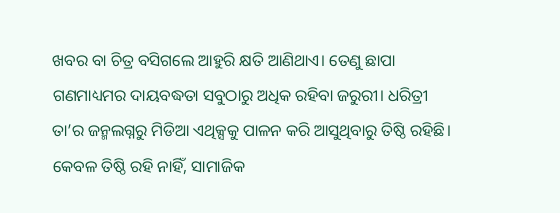ଖବର ବା ଚିତ୍ର ବସିଗଲେ ଆହୁରି କ୍ଷତି ଆଣିଥାଏ। ତେଣୁ ଛାପା ଗଣମାଧ୍ୟମର ଦାୟବଦ୍ଧତା ସବୁଠାରୁ ଅଧିକ ରହିବା ଜରୁରୀ। ଧରିତ୍ରୀ ତା’ର ଜନ୍ମଲଗ୍ନରୁ ମିଡିଆ ଏଥିକ୍ସକୁ ପାଳନ କରି ଆସୁଥିବାରୁ ତିଷ୍ଠି ରହିଛି। କେବଳ ତିଷ୍ଠି ରହି ନାହିଁ, ସାମାଜିକ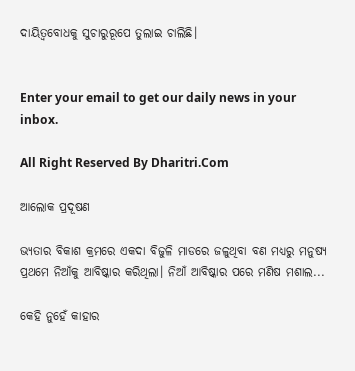ଦାୟିତ୍ୱବୋଧକୁ ସୁଚାରୁରୂପେ ତୁଲାଇ ଚାଲିଛି।


Enter your email to get our daily news in your inbox.

All Right Reserved By Dharitri.Com

ଆଲୋକ ପ୍ରଦୂଷଣ

ଭ୍ୟତାର ବିକାଶ କ୍ରମରେ ଏକଦା ବିଜୁଳି ମାଡରେ ଜଳୁଥିବା ବଣ ମଧ୍ୟରୁ ମନୁଷ୍ୟ ପ୍ରଥମେ ନିଆଁକୁ ଆବିଷ୍କାର କରିଥିଲା। ନିଆଁ ଆବିଷ୍କାର ପରେ ମଣିଷ ମଶାଲ...

କେହି ନୁହେଁ କାହାର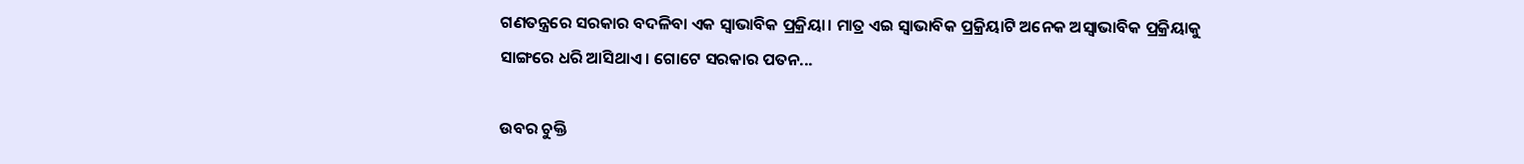ଗଣତନ୍ତ୍ରରେ ସରକାର ବଦଳିବା ଏକ ସ୍ବାଭାବିକ ପ୍ରକ୍ରିୟା। ମାତ୍ର ଏଇ ସ୍ବାଭାବିକ ପ୍ରକ୍ରିୟାଟି ଅନେକ ଅସ୍ବାଭାବିକ ପ୍ରକ୍ରିୟାକୁ ସାଙ୍ଗରେ ଧରି ଆସିଥାଏ। ଗୋଟେ ସରକାର ପତନ...

ଉବର ଚୁକ୍ତି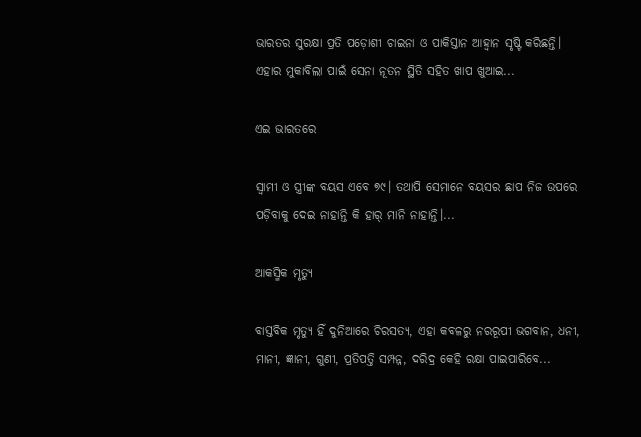ଭାରତର ସୁରକ୍ଷା ପ୍ରତି ପଡ଼ୋଶୀ ଚାଇନା ଓ ପାକିସ୍ତାନ ଆହ୍ବାନ ସୃଷ୍ଟି କରିଛନ୍ତି। ଏହାର ମୁକାବିଲା ପାଇଁ ସେନା ନୂତନ ସ୍ଥିତି ସହିତ ଖାପ ଖୁଆଇ...

ଏଇ ଭାରତରେ

ସ୍ବାମୀ ଓ ସ୍ତ୍ରୀଙ୍କ ବୟସ ଏବେ ୭୯। ତଥାପି ସେମାନେ ବୟସର ଛାପ ନିଜ ଉପରେ ପଡ଼ିବାକୁ ଦେଇ ନାହାନ୍ତି କି ହାର୍‌ ମାନି ନାହାନ୍ତି।...

ଆକସ୍ମିକ ମୃତ୍ୟୁ

ବାସ୍ତବିକ ମୃତ୍ୟୁ ହିଁ ଦୁନିଆରେ ଚିରସତ୍ୟ, ଏହା କବଳରୁ ନରରୂପୀ ଭଗବାନ, ଧନୀ, ମାନୀ, ଜ୍ଞାନୀ, ଗୁଣୀ, ପ୍ରତିପତ୍ତି ସମ୍ପନ୍ନ, ଦରିଦ୍ର କେହି ରକ୍ଷା ପାଇପାରିବେ...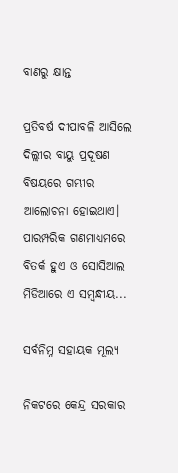ବାଣରୁ କ୍ଷାନ୍ତ

ପ୍ରତିବର୍ଷ ଦୀପାବଳି ଆସିଲେ ଦିଲ୍ଲୀର ବାୟୁ ପ୍ରଦୂଷଣ ବିଷୟରେ ଗମ୍ଭୀର ଆଲୋଚନା ହୋଇଥାଏ। ପାରମ୍ପରିକ ଗଣମାଧ୍ୟମରେ ବିତର୍କ ହୁଏ ଓ ସୋସିଆଲ ମିଡିଆରେ ଏ ସମ୍ବନ୍ଧୀୟ...

ସର୍ବନିମ୍ନ ସହାୟକ ମୂଲ୍ୟ

ନିକଟରେ କେନ୍ଦ୍ର ସରକାର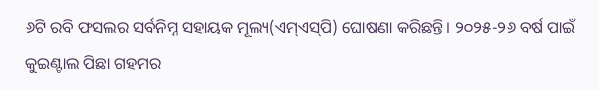୬ଟି ରବି ଫସଲର ସର୍ବନିମ୍ନ ସହାୟକ ମୂଲ୍ୟ(ଏମ୍‌ଏସ୍‌ପି) ଘୋଷଣା କରିଛନ୍ତି। ୨୦୨୫-୨୬ ବର୍ଷ ପାଇଁ କୁଇଣ୍ଟାଲ ପିଛା ଗହମର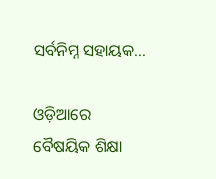ସର୍ବନିମ୍ନ ସହାୟକ...

ଓଡ଼ିଆରେ ବୈଷୟିକ ଶିକ୍ଷା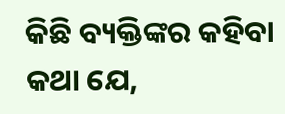କିଛି ବ୍ୟକ୍ତିଙ୍କର କହିବା କଥା ଯେ,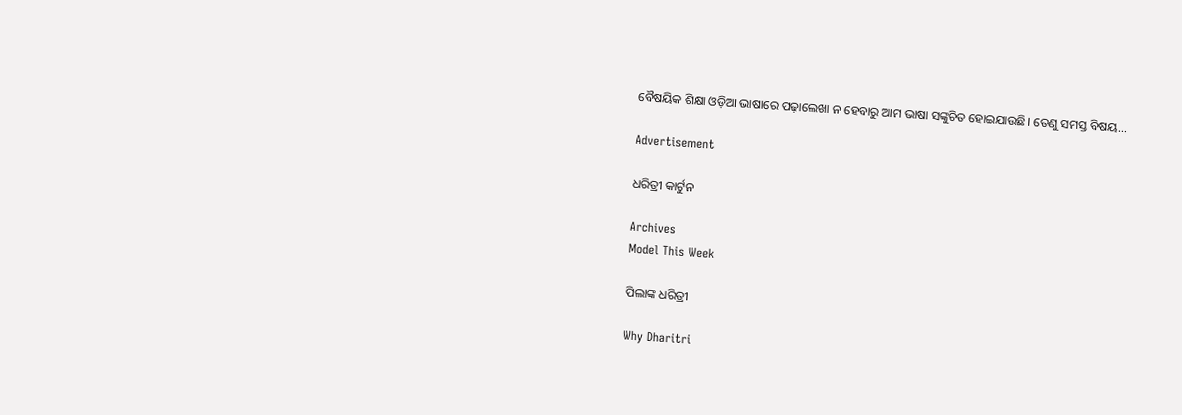ବୈଷୟିକ ଶିକ୍ଷା ଓଡ଼ିଆ ଭାଷାରେ ପଢ଼ାଲେଖା ନ ହେବାରୁ ଆମ ଭାଷା ସଙ୍କୁଚିତ ହୋଇଯାଉଛି। ତେଣୁ ସମସ୍ତ ବିଷୟ...

Advertisement

ଧରିତ୍ରୀ କାର୍ଟୁନ

Archives
Model This Week

ପିଲାଙ୍କ ଧରିତ୍ରୀ

Why Dharitri